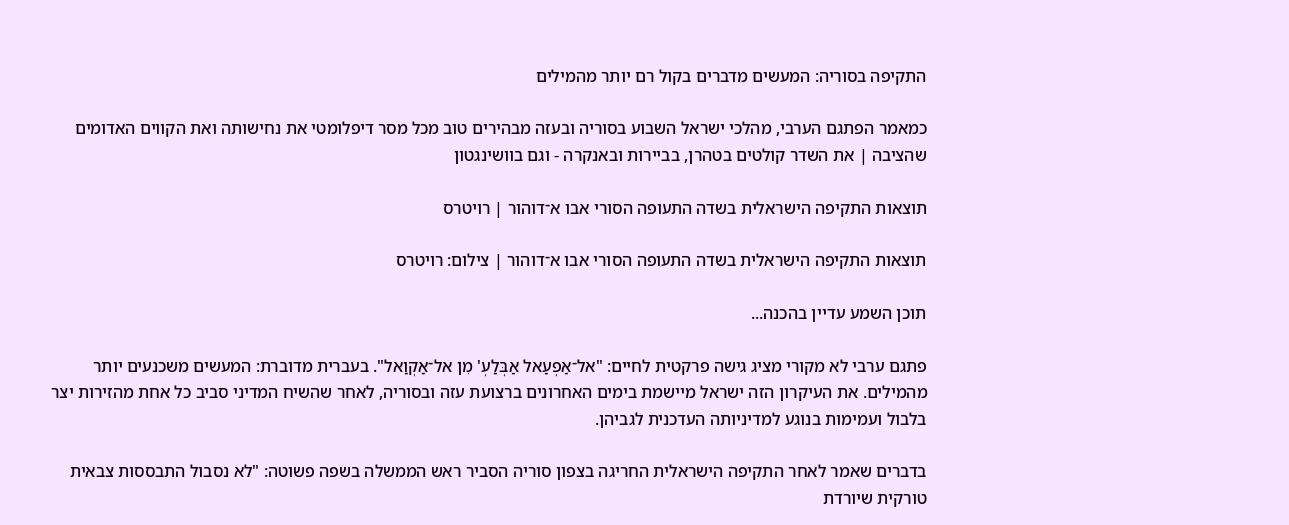התקיפה בסוריה: המעשים מדברים בקול רם יותר מהמילים

כמאמר הפתגם הערבי, מהלכי ישראל השבוע בסוריה ובעזה מבהירים טוב מכל מסר דיפלומטי את נחישותה ואת הקווים האדומים שהציבה | את השדר קולטים בטהרן, בביירות ובאנקרה - וגם בוושינגטון

תוצאות התקיפה הישראלית בשדה התעופה הסורי אבו א־דוהור | רויטרס

תוצאות התקיפה הישראלית בשדה התעופה הסורי אבו א־דוהור | צילום: רויטרס

תוכן השמע עדיין בהכנה...

פתגם ערבי לא מקורי מציג גישה פרקטית לחיים: "אל־אַפְעַאל אַבְּלַעְ' מִן אל־אַקְוַאל". בעברית מדוברת: המעשים משכנעים יותר מהמילים. את העיקרון הזה ישראל מיישמת בימים האחרונים ברצועת עזה ובסוריה, לאחר שהשיח המדיני סביב כל אחת מהזירות יצר בלבול ועמימות בנוגע למדיניותה העדכנית לגביהן.

בדברים שאמר לאחר התקיפה הישראלית החריגה בצפון סוריה הסביר ראש הממשלה בשפה פשוטה: "לא נסבול התבססות צבאית טורקית שיורדת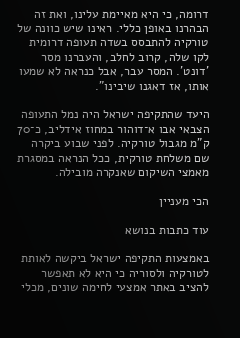דרומה, כי היא מאיימת עלינו, ואת זה הבהרנו באופן כללי. ראינו שיש כוונה של טורקיה להתבסס בשדה תעופה דרומית לקו שלה, קרוב לחלב, והעברנו מסר 'דונט'. המסר עבר, אבל כנראה לא שמעו אותו, אז דאגנו שיבינו".

היעד שהתקיפה ישראל היה נמל התעופה הצבאי אבו א־דוהור במחוז אידליב, כ־70 ק"מ מגבול טורקיה. לפני שבוע ביקרה שם משלחת טורקית, ככל הנראה במסגרת מאמצי השיקום שאנקרה מובילה.

הכי מעניין

עוד כתבות בנושא

באמצעות התקיפה ישראל ביקשה לאותת לטורקיה ולסוריה כי היא לא תאפשר להציב באתר אמצעי לחימה שונים, מכלי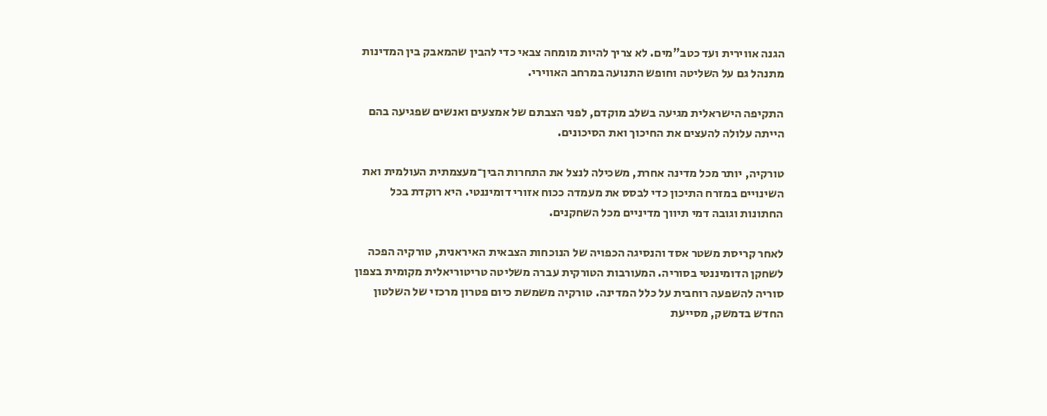הגנה אווירית ועד כטב"מים. לא צריך להיות מומחה צבאי כדי להבין שהמאבק בין המדינות מתנהל גם על השליטה וחופש התנועה במרחב האווירי.

התקיפה הישראלית מגיעה בשלב מוקדם, לפני הצבתם של אמצעים ואנשים שפגיעה בהם הייתה עלולה להעצים את החיכוך ואת הסיכונים.

טורקיה, יותר מכל מדינה אחרת, משכילה לנצל את התחרות הבין־מעצמתית העולמית ואת השינויים במזרח התיכון כדי לבסס את מעמדה ככוח אזורי דומיננטי. היא רוקדת בכל החתונות וגובה דמי תיווך מדיניים מכל השחקנים.

לאחר קריסת משטר אסד והנסיגה הכפויה של הנוכחות הצבאית האיראנית, טורקיה הפכה לשחקן הדומיננטי בסוריה. המעורבות הטורקית עברה משליטה טריטוריאלית מקומית בצפון סוריה להשפעה רוחבית על כלל המדינה. טורקיה משמשת כיום פטרון מרכזי של השלטון החדש בדמשק, מסייעת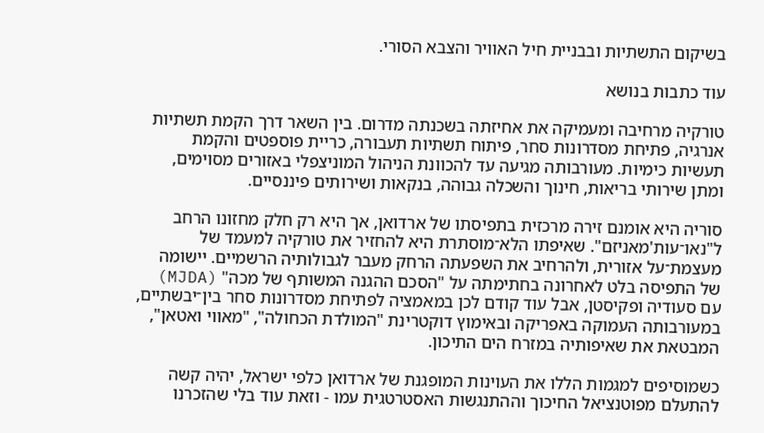בשיקום התשתיות ובבניית חיל האוויר והצבא הסורי.

עוד כתבות בנושא

טורקיה מרחיבה ומעמיקה את אחיזתה בשכנתה מדרום. בין השאר דרך הקמת תשתיות אנרגיה, פתיחת מסדרונות סחר, פיתוח תשתיות תעבורה, כריית פוספטים והקמת תעשיות כימיות. מעורבותה מגיעה עד להכוונת הניהול המוניצפלי באזורים מסוימים, ומתן שירותי בריאות, חינוך והשכלה גבוהה, בנקאות ושירותים פיננסיים.

סוריה היא אומנם זירה מרכזית בתפיסתו של ארדואן, אך היא רק חלק מחזונו הרחב ל"נאו־עות'מאניזם". שאיפתו הלא־מוסתרת היא להחזיר את טורקיה למעמד של מעצמת־על אזורית, ולהרחיב את השפעתה הרחק מעבר לגבולותיה הרשמיים. יישומה של התפיסה בלט לאחרונה בחתימתה על "הסכם ההגנה המשותף של מכה" (MJDA) עם סעודיה ופקיסטן, אבל עוד קודם לכן במאמציה לפתיחת מסדרונות סחר בין־יבשתיים, במעורבותה העמוקה באפריקה ובאימוץ דוקטרינת "המולדת הכחולה", "מאווי ואטאן", המבטאת את שאיפותיה במזרח הים התיכון.

כשמוסיפים למגמות הללו את העוינות המופגנת של ארדואן כלפי ישראל, יהיה קשה להתעלם מפוטנציאל החיכוך וההתנגשות האסטרטגית עמו - וזאת עוד בלי שהזכרנו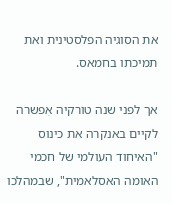את הסוגיה הפלסטינית ואת תמיכתו בחמאס.

אך לפני שנה טורקיה אִפשרה לקיים באנקרה את כינוס "האיחוד העולמי של חכמי האומה האסלאמית", שבמהלכו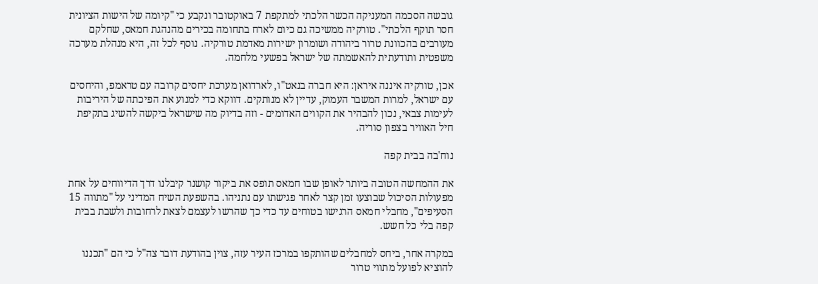גובשה הסכמה המעניקה הכשר הלכתי למתקפת 7 באוקטובר ונקבע כי "קיומה של הישות הציונית חסר תוקף הלכתי". טורקיה ממשיכה גם כיום לארח בתחומה בכירים מהנהגת חמאס, שחלקם מעורבים בהכוונת טרור ביהודה ושומרון ישירות מאדמת טורקיה. נוסף לכל זה, היא מנהלת מערכה משפטית ותודעתית להאשמתה של ישראל בפשעי מלחמה.

אכן, טורקיה איננה איראן: היא חברה בנאט"ו, לארדואן מערכת יחסים קרובה עם טראמפ, והיחסים עם ישראל, למרות המשבר העמוק, עדיין לא מנותקים. דווקא כדי למנוע את הפיכתה של היריבות לעימות צבאי, נכון להבהיר את הקווים האדומים - וזה בדיוק מה שישראל ביקשה להשיג בתקיפת חיל האוויר בצפון סוריה.

נוח'בה בבית קפה

את ההמחשה הטובה ביותר לאופן שבו חמאס תופס את ביקור קושנר קיבלנו דרך הדיווחים על אחת מפעולות הסיכול שבוצעו זמן קצר לאחר פגישתו עם נתניהו. בהשפעת השיח המדיני על "מתווה 15 הסעיפים", מחבלי חמאס הרגישו בטוחים עד כדי כך שהרשו לעצמם לצאת לרחובות ולשבת בבית קפה בלי כל חשש.

במקרה אחר, ביחס למחבלים שהותקפו במרכז העיר עזה, צוין בהודעת דובר צה"ל כי הם "תכננו להוציא לפועל מתווי טרור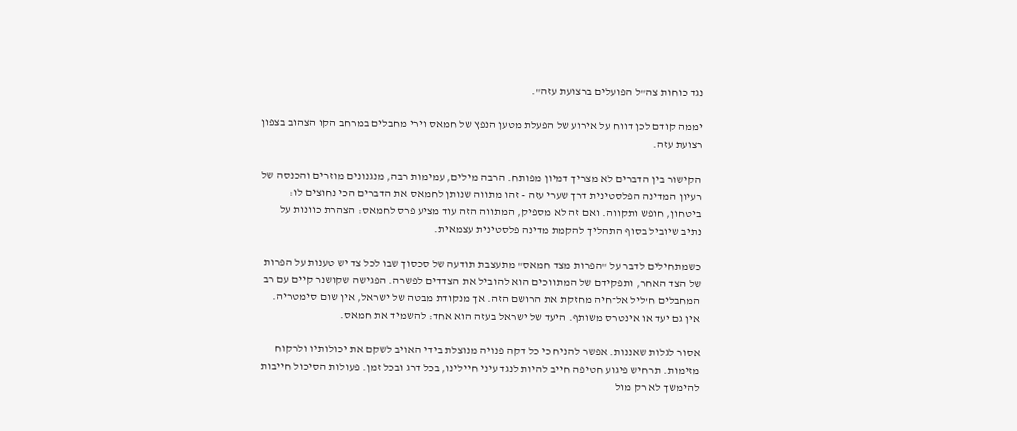נגד כוחות צה"ל הפועלים ברצועת עזה".

יממה קודם לכן דווח על אירוע של הפעלת מטען הנפץ של חמאס וירי מחבלים במרחב הקו הצהוב בצפון רצועת עזה.

הקישור בין הדברים לא מצריך דמיון מפותח. הרבה מילים, עמימות רבה, מנגנונים מוזרים והכנסה של רעיון המדינה הפלסטינית דרך שערי עזה - זהו מתווה שנותן לחמאס את הדברים הכי נחוצים לו: ביטחון, חופש ותקווה. ואם זה לא מספיק, המתווה הזה עוד מציע פרס לחמאס: הצהרת כוונות על נתיב שיוביל בסוף התהליך להקמת מדינה פלסטינית עצמאית.

כשמתחילים לדבר על "הפרות מצד חמאס" מתעצבת תודעה של סכסוך שבו לכל צד יש טענות על הפרות של הצד האחר, ותפקידם של המתווכים הוא להוביל את הצדדים לפשרה. הפגישה שקושנר קיים עם רב המחבלים ח'ליל אל־חיה מחזקת את הרושם הזה. אך מנקודת מבטה של ישראל, אין שום סימטריה. אין גם יעד או אינטרס משותף. היעד של ישראל בעזה הוא אחד: להשמיד את חמאס.

אסור לגלות שאננות. אפשר להניח כי כל דקה פנויה מנוצלת בידי האויב לשקם את יכולותיו ולרקוח מזימות. תרחיש פיגוע חטיפה חייב להיות לנגד עיני חיילינו, בכל דרג ובכל זמן. פעולות הסיכול חייבות להימשך לא רק מול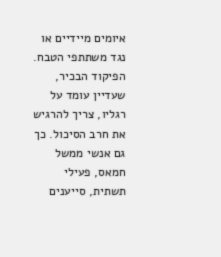איומים מיידיים או נגד משתתפי הטבח. הפיקוד הבכיר, שעדיין עומד על רגליו, צריך להרגיש את חרב הסיכול. כך גם אנשי ממשל חמאס, פעילי תשתית, סייענים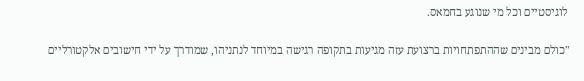לוגיסטיים וכל מי שנוגע בחמאס.

"כולם מבינים שההתפתחויות ברצועת עזה מגיעות בתקופה רגישה במיוחד לנתניהו, שמודרך על ידי חישובים אלקטורליים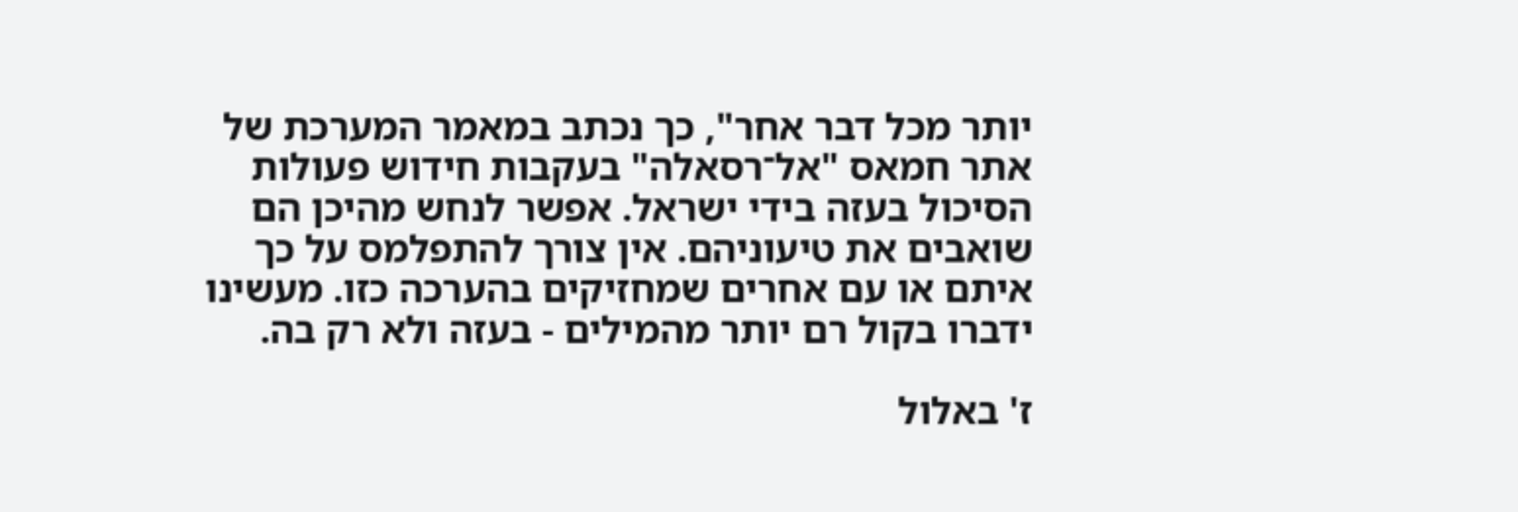יותר מכל דבר אחר", כך נכתב במאמר המערכת של אתר חמאס "אל־רסאלה" בעקבות חידוש פעולות הסיכול בעזה בידי ישראל. אפשר לנחש מהיכן הם שואבים את טיעוניהם. אין צורך להתפלמס על כך איתם או עם אחרים שמחזיקים בהערכה כזו. מעשינו ידברו בקול רם יותר מהמילים - בעזה ולא רק בה.

ז' באלול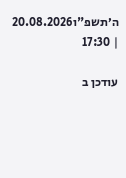ה׳תשפ"ו20.08.2026 | 17:30

עודכן ב